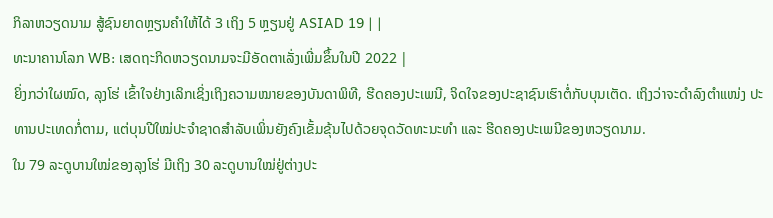ກິລາຫວຽດນາມ ສູ້ຊົນຍາດຫຼຽນຄຳໃຫ້ໄດ້ 3 ເຖິງ 5 ຫຼຽນຢູ່ ASIAD 19 | |
ທະນາຄານໂລກ WB: ເສດຖະກິດຫວຽດນາມຈະມີອັດຕາເລັ່ງເພີ່ມຂຶ້ນໃນປີ 2022 |
ຍິ່ງກວ່າໃຜໝົດ, ລຸງໂຮ່ ເຂົ້າໃຈຢ່າງເລິກເຊິ່ງເຖິງຄວາມໝາຍຂອງບັນດາພິທີ, ຮີດຄອງປະເພນີ, ຈິດໃຈຂອງປະຊາຊົນເຮົາຕໍ່ກັບບຸນເຕັດ. ເຖິງວ່າຈະດຳລົງຕຳແໜ່ງ ປະທານປະເທດກໍ່ຕາມ, ແຕ່ບຸນປີໃໝ່ປະຈໍາຊາດສຳລັບເພິ່ນຍັງຄົງເຂັ້ມຂຸ້ນໄປດ້ວຍຈຸດວັດທະນະທຳ ແລະ ຮີດຄອງປະເພນີຂອງຫວຽດນາມ.
ໃນ 79 ລະດູບານໃໝ່ຂອງລຸງໂຮ່ ມີເຖິງ 30 ລະດູບານໃໝ່ຢູ່ຕ່າງປະ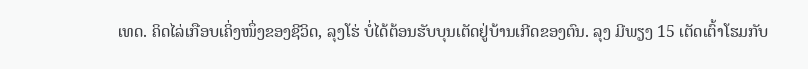ເທດ. ຄິດໄລ່ເກືອບເຄິ່ງໜຶ່ງຂອງຊີວິດ, ລຸງໂຮ່ ບໍ່ໄດ້ຕ້ອນຮັບບຸນເຕັດຢູ່ບ້ານເກີດຂອງຕົນ. ລຸງ ມີພຽງ 15 ເຕັດເຕົ້າໂຮມກັບ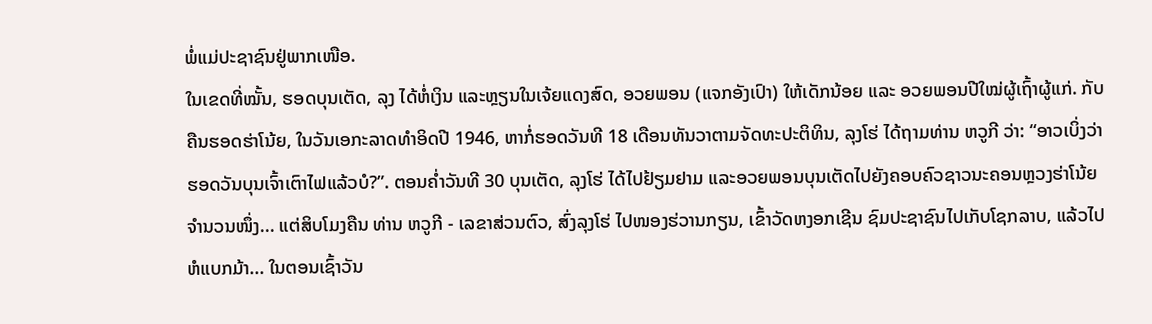ພໍ່ແມ່ປະຊາຊົນຢູ່ພາກເໜືອ.
ໃນເຂດທີ່ໝັ້ນ, ຮອດບຸນເຕັດ, ລຸງ ໄດ້ຫໍ່ເງິນ ແລະຫຼຽນໃນເຈ້ຍແດງສົດ, ອວຍພອນ (ແຈກອັງເປົາ) ໃຫ້ເດັກນ້ອຍ ແລະ ອວຍພອນປີໃໝ່ຜູ້ເຖົ້າຜູ້ແກ່. ກັບຄືນຮອດຮ່າໂນ້ຍ, ໃນວັນເອກະລາດທໍາອິດປີ 1946, ຫາກໍ່ຮອດວັນທີ 18 ເດືອນທັນວາຕາມຈັດທະປະຕິທິນ, ລຸງໂຮ່ ໄດ້ຖາມທ່ານ ຫວູກີ ວ່າ: “ອາວເບິ່ງວ່າຮອດວັນບຸນເຈົ້າເຕົາໄຟແລ້ວບໍ?”. ຕອນຄ່ຳວັນທີ 30 ບຸນເຕັດ, ລຸງໂຮ່ ໄດ້ໄປຢ້ຽມຢາມ ແລະອວຍພອນບຸນເຕັດໄປຍັງຄອບຄົວຊາວນະຄອນຫຼວງຮ່າໂນ້ຍຈຳນວນໜຶ່ງ... ແຕ່ສິບໂມງຄືນ ທ່ານ ຫວູກີ - ເລຂາສ່ວນຕົວ, ສົ່ງລຸງໂຮ່ ໄປໜອງຮ່ວານກຽນ, ເຂົ້າວັດຫງອກເຊີນ ຊົມປະຊາຊົນໄປເກັບໂຊກລາບ, ແລ້ວໄປຫໍແບກມ້າ... ໃນຕອນເຊົ້າວັນ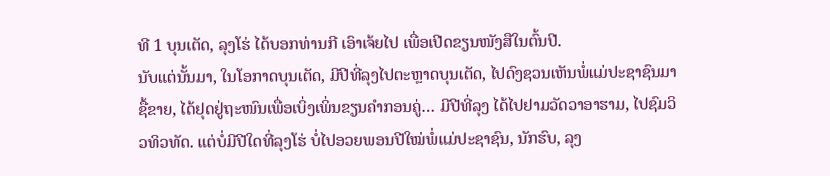ທີ 1 ບຸນເຕັດ, ລຸງໂຮ່ ໄດ້ບອກທ່ານກີ ເອົາເຈ້ຍໄປ ເພື່ອເປີດຂຽນໜັງສືໃນຕົ້ນປີ.
ນັບແຕ່ນັ້ນມາ, ໃນໂອກາດບຸນເຕັດ, ມີປີທີ່ລຸງໄປຕະຫຼາດບຸນເຕັດ, ໄປດົງຊວນເຫັນພໍ່ແມ່ປະຊາຊົນມາຊື້ຂາຍ, ໄດ້ຢຸດຢູ່ຖະໜົນເພື່ອເບິ່ງເພິ່ນຂຽນຄໍາກອນຄູ່… ມີປີທີ່ລຸງ ໄດ້ໄປຢາມວັດວາອາຮາມ, ໄປຊົມວິວທິວທັດ. ແຕ່ບໍ່ມີປີໃດທີ່ລຸງໂຮ່ ບໍ່ໄປອວຍພອນປີໃໝ່ພໍ່ແມ່ປະຊາຊົນ, ນັກຮົບ, ລຸງ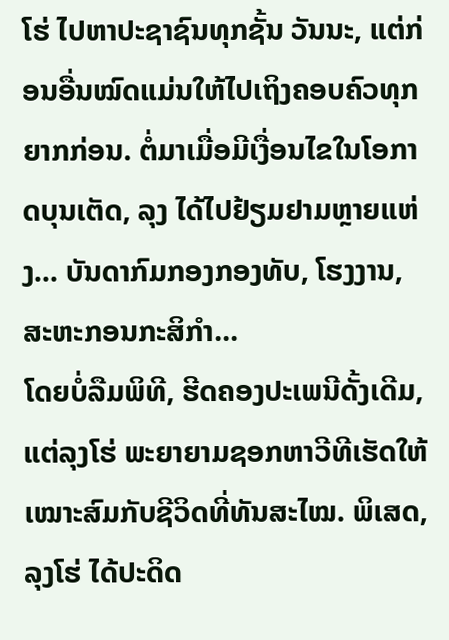ໂຮ່ ໄປຫາປະຊາຊົນທຸກຊັ້ນ ວັນນະ, ແຕ່ກ່ອນອື່ນໝົດແມ່ນໃຫ້ໄປເຖິງຄອບຄົວທຸກຍາກກ່ອນ. ຕໍ່ມາເມື່ອມີເງື່ອນໄຂໃນໂອກາດບຸນເຕັດ, ລຸງ ໄດ້ໄປຢ້ຽມຢາມຫຼາຍແຫ່ງ... ບັນດາກົມກອງກອງທັບ, ໂຮງງານ, ສະຫະກອນກະສິກຳ...
ໂດຍບໍ່ລືມພິທີ, ຮີດຄອງປະເພນີດັ້ງເດີມ, ແຕ່ລຸງໂຮ່ ພະຍາຍາມຊອກຫາວີທີເຮັດໃຫ້ເໝາະສົມກັບຊີວິດທີ່ທັນສະໄໝ. ພິເສດ, ລຸງໂຮ່ ໄດ້ປະດິດ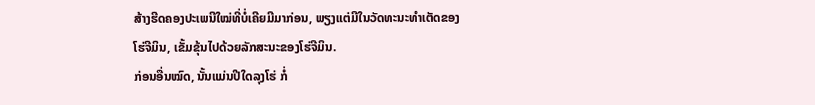ສ້າງຮີດຄອງປະເພນີໃໝ່ທີ່ບໍ່ເຄີຍມີມາກ່ອນ, ພຽງແຕ່ມີໃນວັດທະນະທຳເຕັດຂອງໂຮ່ຈີມິນ, ເຂັ້ມຂຸ້ນໄປດ້ວຍລັກສະນະຂອງໂຮ່ຈີມິນ.
ກ່ອນອື່ນໝົດ, ນັ້ນແມ່ນປີໃດລຸງໂຮ່ ກໍ່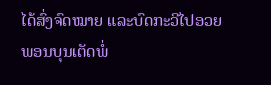ໄດ້ສົ່ງຈົດໝາຍ ແລະບົດກະວີໄປອວຍພອນບຸນເຕັດພໍ່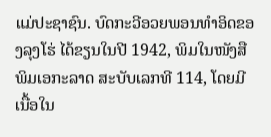ແມ່ປະຊາຊົນ. ບົດກະວີອວຍພອນທຳອິດຂອງລຸງໂຮ່ ໄດ້ຂຽນໃນປີ 1942, ພິມໃນໜັງສືພິມເອກະລາດ ສະບັບເລກທີ 114, ໂດຍມີເນື້ອໃນ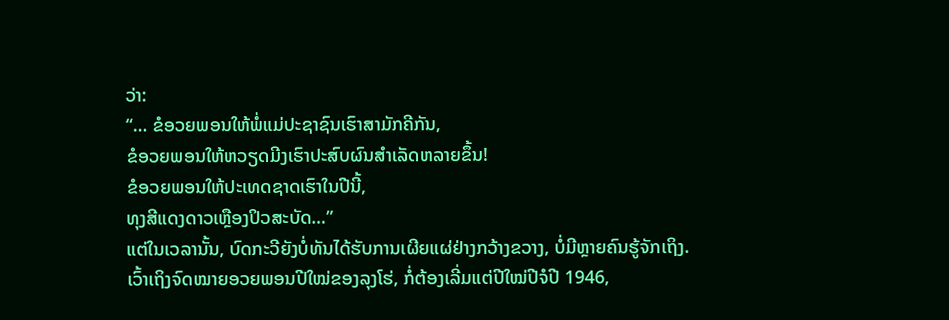ວ່າ:
“… ຂໍອວຍພອນໃຫ້ພໍ່ແມ່ປະຊາຊົນເຮົາສາມັກຄີກັນ,
ຂໍອວຍພອນໃຫ້ຫວຽດມີງເຮົາປະສົບຜົນສຳເລັດຫລາຍຂຶ້ນ!
ຂໍອວຍພອນໃຫ້ປະເທດຊາດເຮົາໃນປີນີ້,
ທຸງສີແດງດາວເຫຼືອງປິວສະບັດ…”
ແຕ່ໃນເວລານັ້ນ, ບົດກະວີຍັງບໍ່ທັນໄດ້ຮັບການເຜີຍແຜ່ຢ່າງກວ້າງຂວາງ, ບໍ່ມີຫຼາຍຄົນຮູ້ຈັກເຖິງ.
ເວົ້າເຖິງຈົດໝາຍອວຍພອນປີໃໝ່ຂອງລຸງໂຮ່, ກໍ່ຕ້ອງເລີ່ມແຕ່ປີໃໝ່ປີຈໍປີ 1946,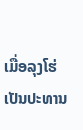ເມື່ອລຸງໂຮ່ເປັນປະທານ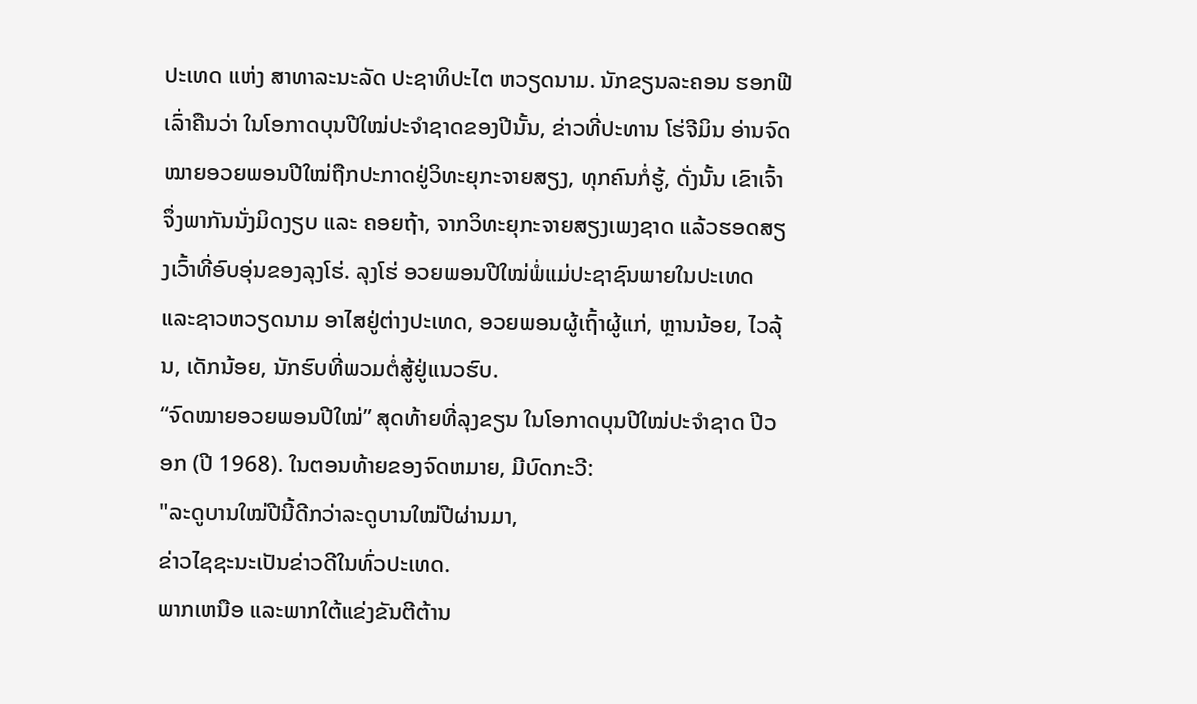ປະເທດ ແຫ່ງ ສາທາລະນະລັດ ປະຊາທິປະໄຕ ຫວຽດນາມ. ນັກຂຽນລະຄອນ ຮອກຟີ ເລົ່າຄືນວ່າ ໃນໂອກາດບຸນປີໃໝ່ປະຈຳຊາດຂອງປີນັ້ນ, ຂ່າວທີ່ປະທານ ໂຮ່ຈີມິນ ອ່ານຈົດໝາຍອວຍພອນປີໃໝ່ຖືກປະກາດຢູ່ວິທະຍຸກະຈາຍສຽງ, ທຸກຄົນກໍ່ຮູ້, ດັ່ງນັ້ນ ເຂົາເຈົ້າຈຶ່ງພາກັນນັ່ງມິດງຽບ ແລະ ຄອຍຖ້າ, ຈາກວິທະຍຸກະຈາຍສຽງເພງຊາດ ແລ້ວຮອດສຽງເວົ້າທີ່ອົບອຸ່ນຂອງລຸງໂຮ່. ລຸງໂຮ່ ອວຍພອນປີໃໝ່ພໍ່ແມ່ປະຊາຊົນພາຍໃນປະເທດ ແລະຊາວຫວຽດນາມ ອາໄສຢູ່ຕ່າງປະເທດ, ອວຍພອນຜູ້ເຖົ້າຜູ້ແກ່, ຫຼານນ້ອຍ, ໄວລຸ້ນ, ເດັກນ້ອຍ, ນັກຮົບທີ່ພວມຕໍ່ສູ້ຢູ່ແນວຮົບ.
“ຈົດໝາຍອວຍພອນປີໃໝ່” ສຸດທ້າຍທີ່ລຸງຂຽນ ໃນໂອກາດບຸນປີໃໝ່ປະຈຳຊາດ ປີວອກ (ປີ 1968). ໃນຕອນທ້າຍຂອງຈົດຫມາຍ, ມີບົດກະວີ:
"ລະດູບານໃໝ່ປີນີ້ດີກວ່າລະດູບານໃໝ່ປີຜ່ານມາ,
ຂ່າວໄຊຊະນະເປັນຂ່າວດີໃນທົ່ວປະເທດ.
ພາກເຫນືອ ແລະພາກໃຕ້ແຂ່ງຂັນຕີຕ້ານ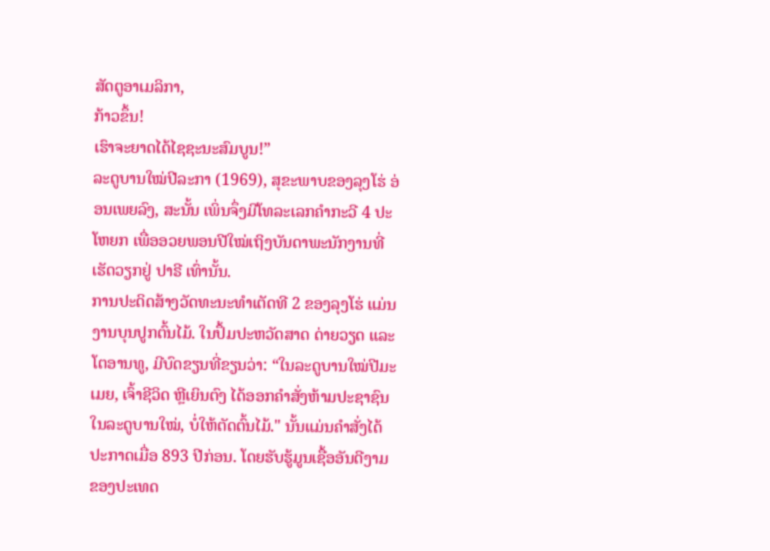ສັດຕູອາເມລິກາ,
ກ້າວຂຶ້ນ!
ເຮົາຈະຍາດໄດ້ໄຊຊະນະສົມບູນ!”
ລະດູບານໃໝ່ປີລະກາ (1969), ສຸຂະພາບຂອງລຸງໂຮ່ ອ່ອນເພຍລົງ, ສະນັ້ນ ເພິ່ນຈຶ່ງມີໂທລະເລກຄໍາກະວີ 4 ປະໂຫຍກ ເພື່ອອວຍພອນປີໃໝ່ເຖິງບັນດາພະນັກງານທີ່ເຮັດວຽກຢູ່ ປາຣີ ເທົ່ານັ້ນ.
ການປະດິດສ້າງວັດທະນະທຳເຕັດທີ 2 ຂອງລຸງໂຮ່ ແມ່ນງານບຸນປູກຕົ້ນໄມ້. ໃນປຶ້ມປະຫວັດສາດ ດ່າຍວຽດ ແລະ ໂຕອານທູ, ມີບົດຂຽນທີ່ຂຽນວ່າ: “ໃນລະດູບານໃໝ່ປີມະເມຍ, ເຈົ້າຊີວິດ ຫຼີເຍິນຕົງ ໄດ້ອອກຄໍາສັ່ງຫ້າມປະຊາຊົນ ໃນລະດູບານໃໝ່, ບໍ່ໃຫ້ຕັດຕົ້ນໄມ້." ນັ້ນແມ່ນຄຳສັ່ງໄດ້ປະກາດເມື່ອ 893 ປີກ່ອນ. ໂດຍຮັບຮູ້ມູນເຊື້ອອັນດີງາມຂອງປະເທດ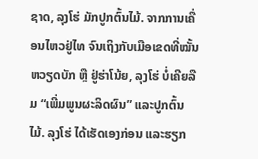ຊາດ, ລຸງໂຮ່ ມັກປູກຕົ້ນໄມ້. ຈາກການເຄື່ອນໄຫວຢູ່ໄທ ຈົນເຖິງກັບເມືອເຂດທີ່ໝັ້ນຫວຽດບັກ ຫຼື ຢູ່ຮ່າໂນ້ຍ, ລຸງໂຮ່ ບໍ່ເຄີຍລືມ “ເພີ່ມພູນຜະລິດຜົນ” ແລະປູກຕົ້ນໄມ້. ລຸງໂຮ່ ໄດ້ເຮັດເອງກ່ອນ ແລະຮຽກ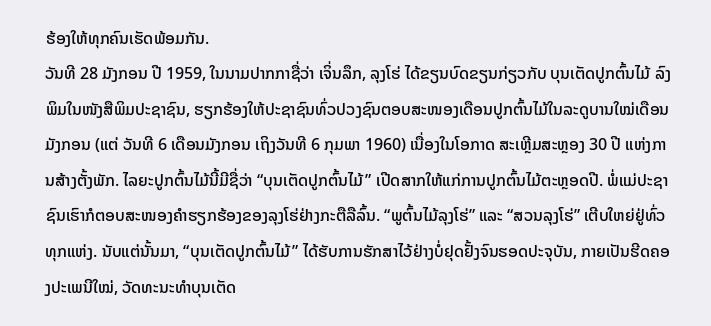ຮ້ອງໃຫ້ທຸກຄົນເຮັດພ້ອມກັນ.
ວັນທີ 28 ມັງກອນ ປີ 1959, ໃນນາມປາກກາຊື່ວ່າ ເຈິ່ນລຶກ, ລຸງໂຮ່ ໄດ້ຂຽນບົດຂຽນກ່ຽວກັບ ບຸນເຕັດປູກຕົ້ນໄມ້ ລົງພິມໃນໜັງສືພິມປະຊາຊົນ, ຮຽກຮ້ອງໃຫ້ປະຊາຊົນທົ່ວປວງຊົນຕອບສະໜອງເດືອນປູກຕົ້ນໄມ້ໃນລະດູບານໃໝ່ເດືອນມັງກອນ (ແຕ່ ວັນທີ 6 ເດືອນມັງກອນ ເຖິງວັນທີ 6 ກຸມພາ 1960) ເນື່ອງໃນໂອກາດ ສະເຫຼີມສະຫຼອງ 30 ປີ ແຫ່ງການສ້າງຕັ້ງພັກ. ໄລຍະປູກຕົ້ນໄມ້ນີ້ມີຊື່ວ່າ “ບຸນເຕັດປູກຕົ້ນໄມ້” ເປີດສາກໃຫ້ແກ່ການປູກຕົ້ນໄມ້ຕະຫຼອດປີ. ພໍ່ແມ່ປະຊາຊົນເຮົາກໍຕອບສະໜອງຄຳຮຽກຮ້ອງຂອງລຸງໂຮ່ຢ່າງກະຕືລືລົ້ນ. “ພູຕົ້ນໄມ້ລຸງໂຮ່” ແລະ “ສວນລຸງໂຮ່” ເຕີບໃຫຍ່ຢູ່ທົ່ວທຸກແຫ່ງ. ນັບແຕ່ນັ້ນມາ, “ບຸນເຕັດປູກຕົ້ນໄມ້” ໄດ້ຮັບການຮັກສາໄວ້ຢ່າງບໍ່ຢຸດຢັ້ງຈົນຮອດປະຈຸບັນ, ກາຍເປັນຮີດຄອງປະເພນີໃໝ່, ວັດທະນະທຳບຸນເຕັດ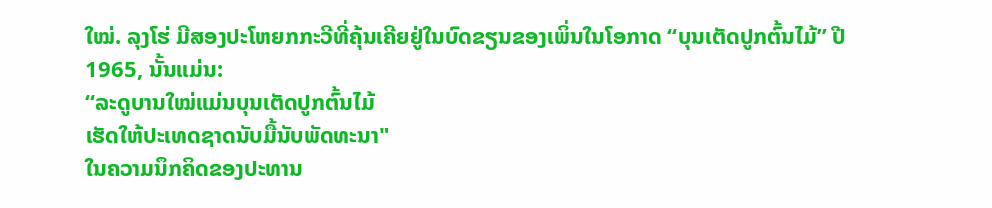ໃໝ່. ລຸງໂຮ່ ມີສອງປະໂຫຍກກະວີທີ່ຄຸ້ນເຄີຍຢູ່ໃນບົດຂຽນຂອງເພິ່ນໃນໂອກາດ “ບຸນເຕັດປູກຕົ້ນໄມ້” ປີ 1965, ນັ້ນແມ່ນ:
“ລະດູບານໃໝ່ແມ່ນບຸນເຕັດປູກຕົ້ນໄມ້
ເຮັດໃຫ້ປະເທດຊາດນັບມື້ນັບພັດທະນາ"
ໃນຄວາມນຶກຄິດຂອງປະທານ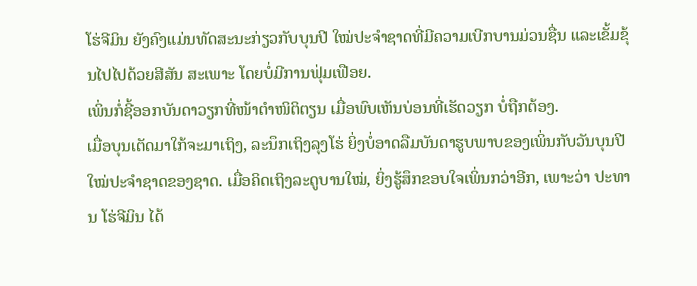ໂຮ່ຈີມິນ ຍັງຄົງແມ່ນທັດສະນະກ່ຽວກັບບຸນປີ ໃໝ່ປະຈໍາຊາດທີ່ມີຄວາມເບີກບານມ່ວນຊື່ນ ແລະເຂັ້ມຂຸ້ນໄປໄປດ້ວຍສີສັນ ສະເພາະ ໂດຍບໍ່ມີການຟຸ່ມເຟືອຍ.
ເພິ່ນກໍ່ຊີ້ອອກບັນດາວຽກທີ່ໜ້າຕຳໜິຕິຕຽນ ເມື່ອພົບເຫັນບ່ອນທີ່ເຮັດວຽກ ບໍ່ຖືກຕ້ອງ.
ເມື່ອບຸນເຕັດມາໃກ້ຈະມາເຖິງ, ລະນຶກເຖິງລຸງໂຮ່ ຍິ່ງບໍ່ອາດລືມບັນດາຮູບພາບຂອງເພິ່ນກັບວັນບຸນປີໃໝ່ປະຈຳຊາດຂອງຊາດ. ເມື່ອຄິດເຖິງລະດູບານໃໝ່, ຍິ່ງຮູ້ສຶກຂອບໃຈເພິ່ນກວ່າອີກ, ເພາະວ່າ ປະທານ ໂຮ່ຈີມິນ ໄດ້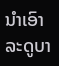ນຳເອົາລະດູບາ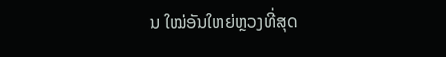ນ ໃໝ່ອັນໃຫຍ່ຫຼວງທີ່ສຸດ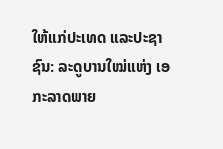ໃຫ້ແກ່ປະເທດ ແລະປະຊາຊົນ: ລະດູບານໃໝ່ແຫ່ງ ເອກະລາດພາຍ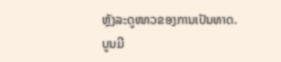ຫຼັງລະດູໜາວຂອງການເປັນທາດ.
ບູນມີ